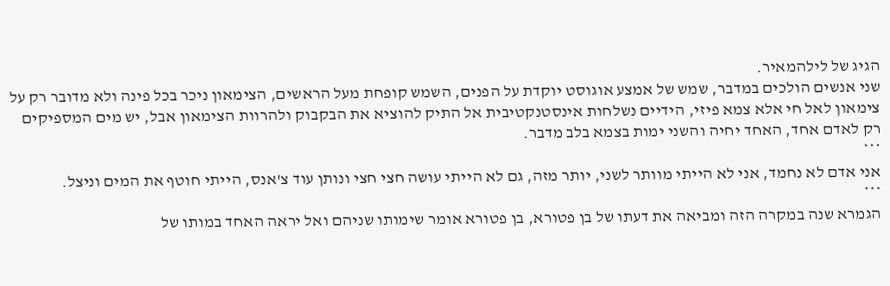הגיג של לילהמאיר.
שני אנשים הולכים במדבר, שמש של אמצע אוגוסט יוקדת על הפנים, השמש קופחת מעל הראשים, הצימאון ניכר בכל פינה ולא מדובר רק על צימאון לאל חי אלא צמא פיזי, הידיים נשלחות אינסטנקטיבית אל התיק להוציא את הבקבוק ולהרוות הצימאון אבל, יש מים המספיקים רק לאדם אחד, האחד יחיה והשני ימות בצמא בלב מדבר.
***
אני אדם לא נחמד, אני לא הייתי מוותר לשני, יותר מזה, גם לא הייתי עושה חצי חצי ונותן עוד צ'אנס, הייתי חוטף את המים וניצל.
***
הגמרא שנה במקרה הזה ומביאה את דעתו של בן פטורא, בן פטורא אומר שימותו שניהם ואל יראה האחד במותו של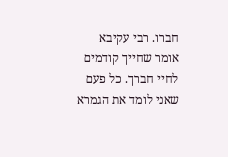חברו. רבי עקיבא אומר שחייך קודמים לחיי חברך. כל פעם שאני לומד את הגמרא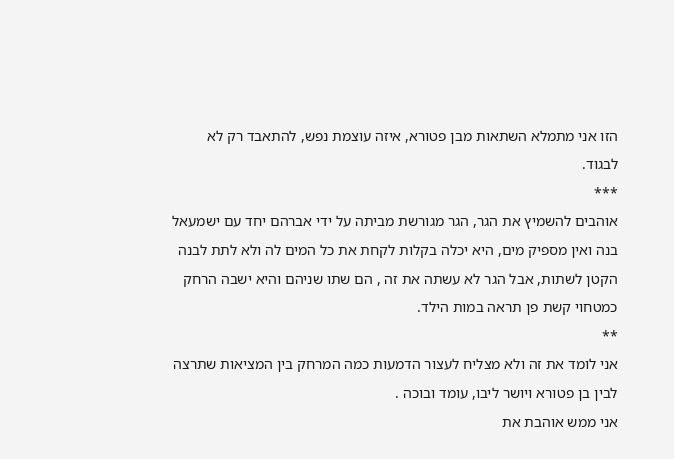הזו אני מתמלא השתאות מבן פטורא, איזה עוצמת נפש, להתאבד רק לא לבגוד.
***
אוהבים להשמיץ את הגר, הגר מגורשת מביתה על ידי אברהם יחד עם ישמעאל בנה ואין מספיק מים, היא יכלה בקלות לקחת את כל המים לה ולא לתת לבנה הקטן לשתות, אבל הגר לא עשתה את זה , הם שתו שניהם והיא ישבה הרחק כמטחוי קשת פן תראה במות הילד.
**
אני לומד את זה ולא מצליח לעצור הדמעות כמה המרחק בין המציאות שתרצה לבין בן פטורא ויושר ליבו, עומד ובוכה .
אני ממש אוהבת את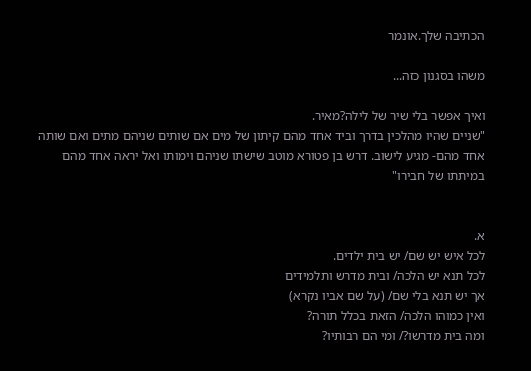הכתיבה שלך.אונמר

משהו בסגנון כזה...

ואיך אפשר בלי שיר של לילה?מאיר.
"שניים שהיו מהלכין בדרך וביד אחד מהם קיתון של מים אם שותים שניהם מתים ואם שותה אחד מהם- מגיע לישוב. דרש בן פטורא מוטב שישתו שניהם וימותו ואל יראה אחד מהם במיתתו של חבירו"


א.
לכל איש יש שם/ יש בית ילדים.
לכל תנא יש הלכה/ ובית מדרש ותלמידים
אך יש תנא בלי שם/ (על שם אביו נקרא)
ואין כמוהו הלכה/ הזאת בכלל תורה?
ומה בית מדרשו?/ ומי הם רבותיו?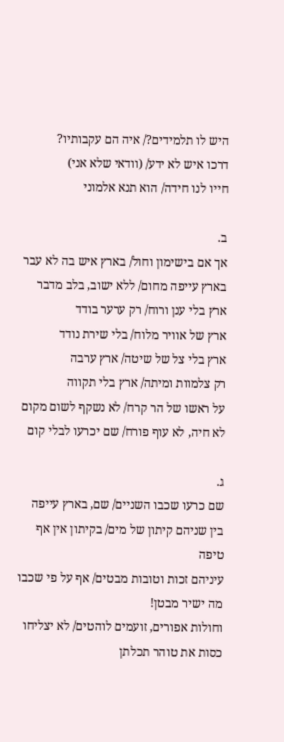היש לו תלמידים?/ איה הם עקבותיו?
דרכו איש לא ידע/ (וודאי שלא אני)
חייו לנו חידה/ הוא תנא אלמוני

ב.
אך אם בישימון וחול/ בארץ איש בה לא עבר
בארץ עייפה מחום/ ללא ישוב, בלב מדבר
ארץ בלי ענן ורוח/ רק ערער בודד
ארץ של אוויר מלוח/ בלי שירת נודד
ארץ בלי צל של שיטה/ ארץ ערבה
רק צלמוות ומיתה/ ארץ בלי תקווה
על ראשו של הר קרח/ לא נשקף לשום מקום
לא חיה, לא עוף פורח/ שם יכרעו לבלי קום

ג.
שם כרעו שכבו השניים/ שם, בארץ עייפה
בין שניהם קיתון של מים/ בקיתון אין אף טיפה
עיניהם זכות וטובות מבטים/ אף על פי שכבו מה ישיר מבטן!
וחולות אפורים, זועמים לוהטים/ לא יצליחו כסות את טוהר תכלתן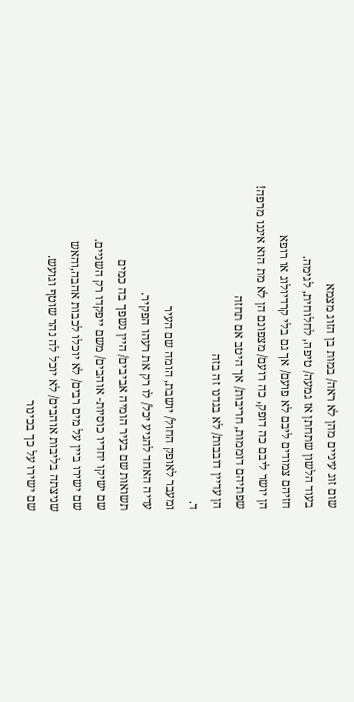שום זוג עיניים מהן לא ראה/ במות בן הזוג מצמא
בעוד הלשון שתחתן אז גמעה/ טיפה, לחלוחית, לגימה.
חזיהם צמודים ליבם לא פועם/ אך גם בלי קרדיולוג או רופא
הן יושר ליבם כה דופק, כה רועם/ מצפונם הן לא מת הוא איננו מרפה!
שפתיהם דוממות, חריבות/ אך היטב אם תחזה
הן עדיין דובבות/ לא בגדנו זה בזה
ד.
ומעבר לאופק החול/ יושבת, הומה שם העיר
עדיה האחד להגיע יכל/ לו רק את רעהו הפקיר.
תשואות שם בעיר הומיה אביבים/ היין נשפך בה כמים
שם ישיקו יחדיו כוסיות- אוהבים/ משם ייפקדו רק השניים.
שם ישירו ביין על מים רבים/ לא יוכלו לכבות אהבה,והאש
שניצתה בליבות אוהבים/ לא יוכל לה נהר שוטף וגועש.
שם ישירו על כך בכינור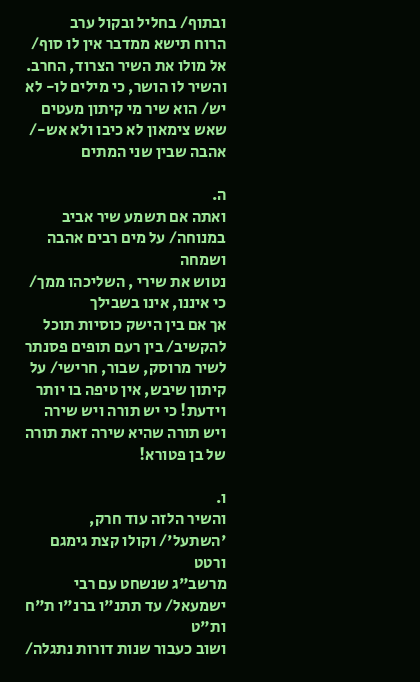ובתוף/ בחליל ובקול ערב
הרוח תישא ממדבר אין לו סוף/ אל מולו את השיר הצרוד, החרב.
והשיר לו הושר, כי מילים לו- לא יש/ הוא שיר מי קיתון מעטים
שאש צימאון לא כיבו ולא אש-/ אהבה שבין שני המתים

ה.
ואתה אם תשמע שיר אביב במנוחה/ על מים רבים אהבה ושמחה
נטוש את שירי , השליכהו ממך/ כי איננו, אינו בשבילך
אך אם בין הישק כוסיות תוכל להקשיב/ בין רעם תופים פסנתר
לשיר מרוסק, שבור, חרישי/ על קיתון שיבש, אין טיפה בו יותר
וידעת! כי יש תורה ויש שירה
ויש תורה שהיא שירה זאת תורה של בן פטורא!

ו.
והשיר הלזה עוד חרק, 'השתעל'/ וקולו קצת גימגם ורטט
מרשב"ג שנשחט עם רבי ישמעאל/ עד תתנ"ו ברנ"ו ת"ח ות"ט
ושוב כעבור שנות דורות נתגלה/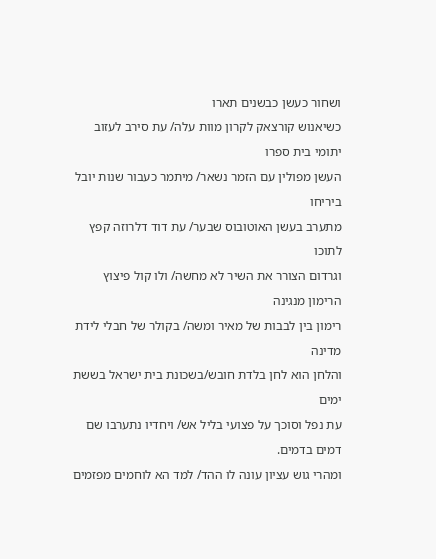ושחור כעשן כבשנים תארו
כשיאנוש קורצאק לקרון מוות עלה/ עת סירב לעזוב יתומי בית ספרו
העשן מפולין עם הזמר נשאר/ מיתמר כעבור שנות יובל ביריחו
מתערב בעשן האוטובוס שבער/ עת דוד דלרוזה קפץ לתוכו
וגרדום הצורר את השיר לא מחשה/ ולו קול פיצוץ הרימון מנגינה
רימון בין לבבות של מאיר ומשה/ בקולר של חבלי לידת מדינה
והלחן הוא לחן בלדת חובש/בשכונת בית ישראל בששת ימים
עת נפל וסוכך על פצועי בליל אש/ ויחדיו נתערבו שם דמים בדמים.
ומהרי גוש עציון עונה לו ההד/ למד הא לוחמים מפזמים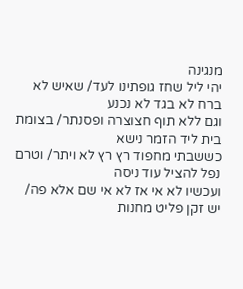מנגינה
יהי ליל שחז גופתינו לעד/ שאיש לא ברח לא בגד לא נכנע
וגם ללא תוף חצוצרה ופסנתר/ בצומת בית ליד הזמר נישא
כששבתי מחפוד רץ רץ לא ויתר/ וטרם נפל להציל עוד ניסה
ועכשיו לא אי אז לא אי שם אלא פה/ יש זקן פליט מחנות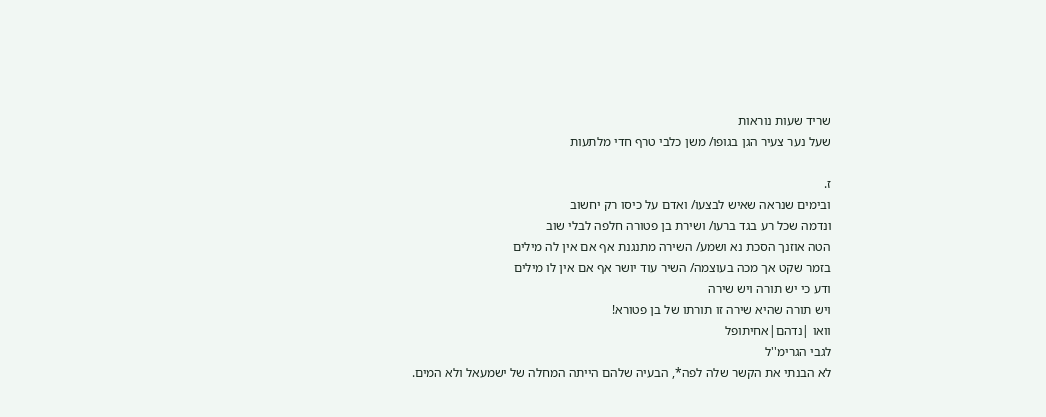שריד שעות נוראות
שעל נער צעיר הגן בגופו/ משן כלבי טרף חדי מלתעות

ז.
ובימים שנראה שאיש לבצעו/ ואדם על כיסו רק יחשוב
ונדמה שכל רע בגד ברעו/ ושירת בן פטורה חלפה לבלי שוב
הטה אוזנך הסכת נא ושמע/ השירה מתנגנת אף אם אין לה מילים
בזמר שקט אך מכה בעוצמה/ השיר עוד יושר אף אם אין לו מילים
ודע כי יש תורה ויש שירה
ויש תורה שהיא שירה זו תורתו של בן פטורא!
וואו |נדהם|אחיתופל
לגבי הגרימ''ל
לא הבנתי את הקשר שלה לפה*, הבעיה שלהם הייתה המחלה של ישמעאל ולא המים.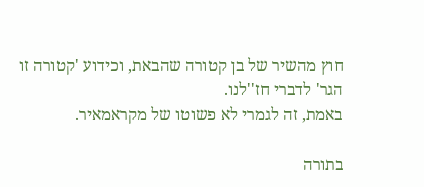חוץ מהשיר של בן קטורה שהבאת, וכידוע 'קטורה זו הגר' לדברי חז''לנו.
באמת, זה לגמרי לא פשוטו של מקראמאיר.

בתורה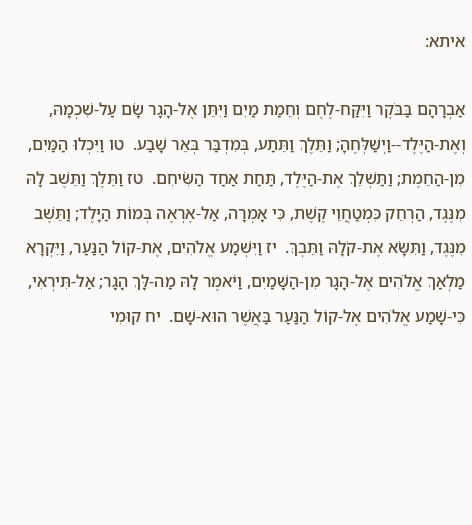איתא:

אַבְרָהָם בַּבֹּקֶר וַיִּקַּח-לֶחֶם וְחֵמַת מַיִם וַיִּתֵּן אֶל-הָגָר שָׂם עַל-שִׁכְמָהּ, וְאֶת-הַיֶּלֶד--וַיְשַׁלְּחֶהָ; וַתֵּלֶךְ וַתֵּתַע, בְּמִדְבַּר בְּאֵר שָׁבַע.  טו וַיִּכְלוּ הַמַּיִם, מִן-הַחֵמֶת; וַתַּשְׁלֵךְ אֶת-הַיֶּלֶד, תַּחַת אַחַד הַשִּׂיחִם.  טז וַתֵּלֶךְ וַתֵּשֶׁב לָהּ מִנֶּגֶד, הַרְחֵק כִּמְטַחֲוֵי קֶשֶׁת, כִּי אָמְרָה, אַל-אֶרְאֶה בְּמוֹת הַיָּלֶד; וַתֵּשֶׁב מִנֶּגֶד, וַתִּשָּׂא אֶת-קֹלָהּ וַתֵּבְךְּ.  יז וַיִּשְׁמַע אֱלֹהִים, אֶת-קוֹל הַנַּעַר, וַיִּקְרָא מַלְאַךְ אֱלֹהִים אֶל-הָגָר מִן-הַשָּׁמַיִם, וַיֹּאמֶר לָהּ מַה-לָּךְ הָגָר; אַל-תִּירְאִי, כִּי-שָׁמַע אֱלֹהִים אֶל-קוֹל הַנַּעַר בַּאֲשֶׁר הוּא-שָׁם.  יח קוּמִי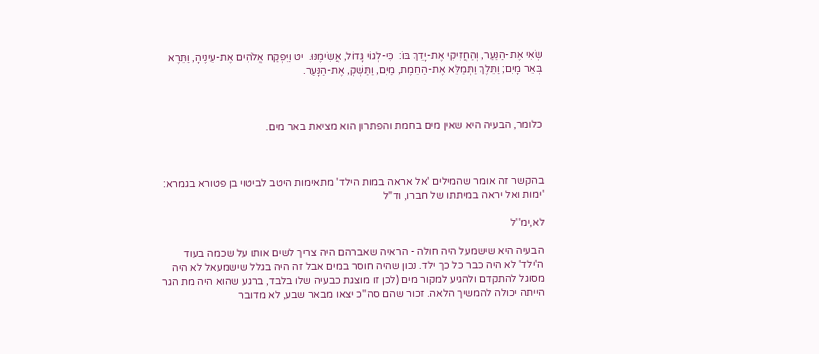שְׂאִי אֶת-הַנַּעַר, וְהַחֲזִיקִי אֶת-יָדֵךְ בּוֹ:  כִּי-לְגוֹי גָּדוֹל, אֲשִׂימֶנּוּ.  יט וַיִּפְקַח אֱלֹהִים אֶת-עֵינֶיהָ, וַתֵּרֶא בְּאֵר מָיִם; וַתֵּלֶךְ וַתְּמַלֵּא אֶת-הַחֵמֶת, מַיִם, וַתַּשְׁקְ, אֶת-הַנָּעַר.



כלומר, הבעיה היא שאין מים בחמת והפתרון הוא מציאת באר מים.



בהקשר זה אומר שהמילים 'אל אראה במות הילד' מתאימות היטב לביטוי בן פטורא בגמרא: 'ימות ואל יראה במיתתו של חברו, וד"ל

לא,ימ''ל

הבעיה היא שישמעל היה חולה - הראיה שאברהם היה צריך לשים אותו על שכמה בעוד ה'ילד' לא היה כבר כל כך ילד. נכון שהיה חוסר במים אבל זה היה בגלל שישמעאל לא היה מסוגל להתקדם ולהגיע למקור מים (לכן זו מוצגת כבעיה שלו בלבד, ברגע שהוא היה מת הגר הייתה יכולה להמשיך הלאה. זכור שהם סה''כ יצאו מבאר שבע, לא מדובר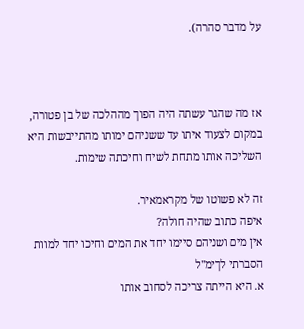על מדבר סהרה).



אז מה שהגר עשתה היה הפוך מההלכה של בן פטורה, במקום לצעוד איתו עד ששניהם ימותו מהתייבשות היא השליכה אותו מתחת לשיח וחיכתה שימות.

זה לא פשוטו של מקראמאיר.
איפה כתוב שהיה חולה?
אין מים ושניהם סיימו יחד את המים וחיכו יחד למוות
הסברתי לךימ''ל
א. היא הייתה צריכה לסחוב אותו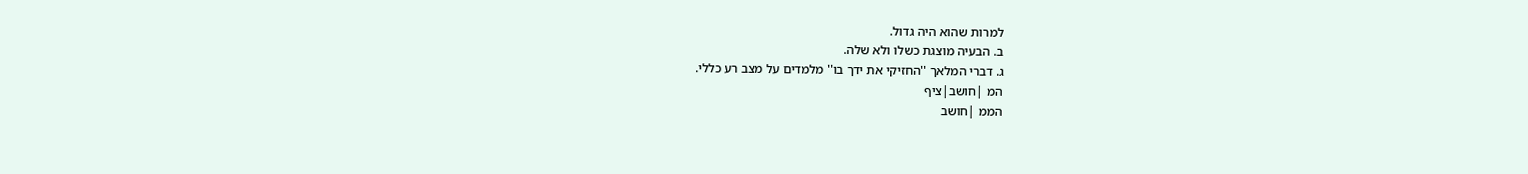למרות שהוא היה גדול.
ב. הבעיה מוצגת כשלו ולא שלה.
ג. דברי המלאך ''החזיקי את ידך בו'' מלמדים על מצב רע כללי.
המ |חושב|ציף
הממ |חושב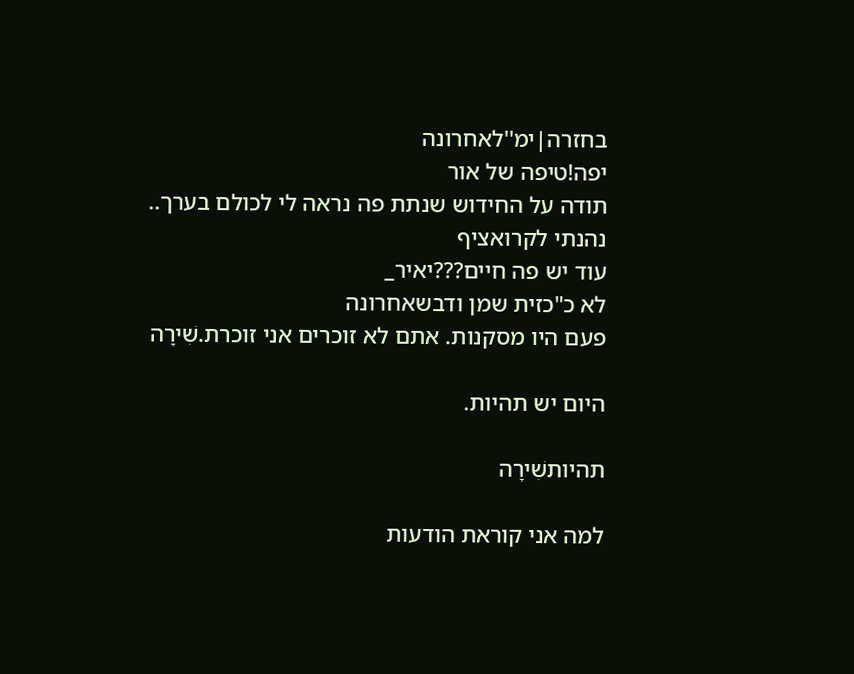בחזרה|ימ''לאחרונה
יפה!טיפה של אור
תודה על החידוש שנתת פה נראה לי לכולם בערך..
נהנתי לקרואציף
עוד יש פה חיים???יאיר_
לא כ"כזית שמן ודבשאחרונה
פעם היו מסקנות. אתם לא זוכרים אני זוכרת.שִׁירָה

היום יש תהיות.

תהיותשִׁירָה

למה אני קוראת הודעות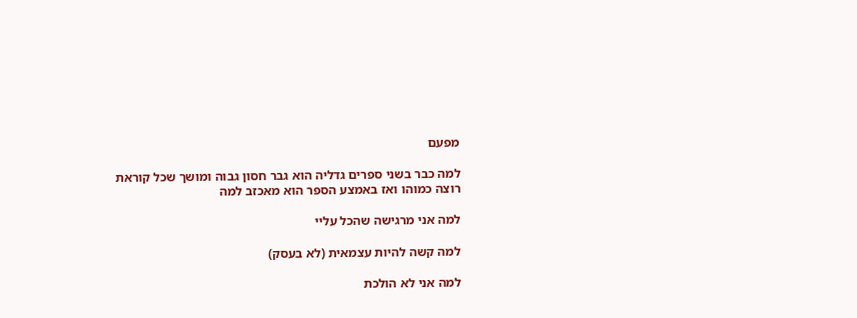מפעם

למה כבר בשני ספרים גדליה הוא גבר חסון גבוה ומושך שכל קוראת רוצה כמוהו ואז באמצע הספר הוא מאכזב למה

למה אני מרגישה שהכל עליי

למה קשה להיות עצמאית (לא בעסק)

למה אני לא הולכת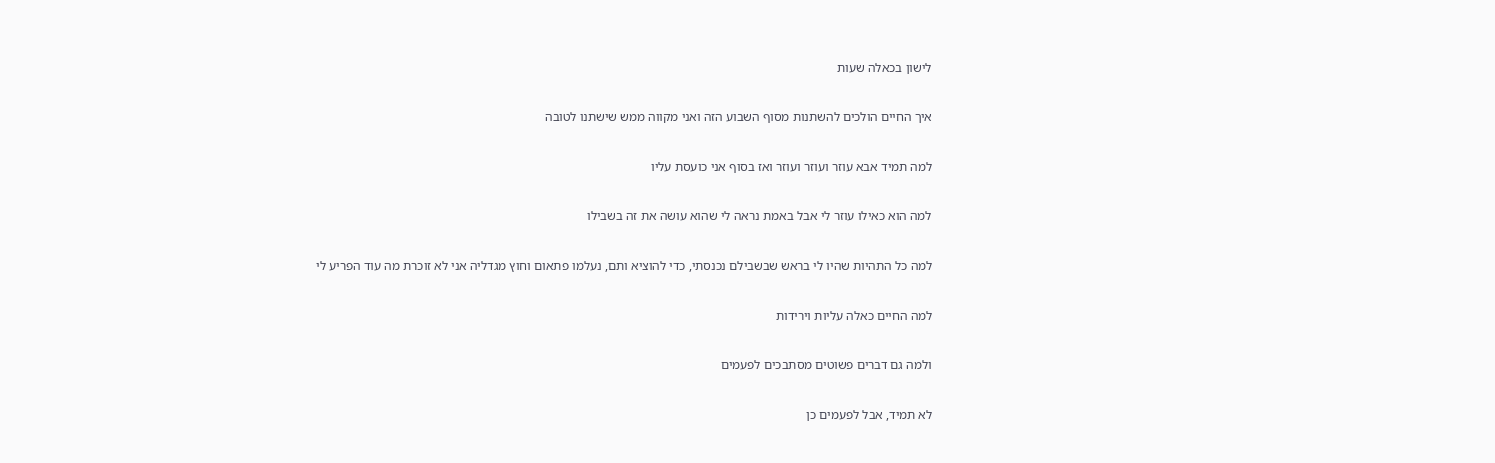לישון בכאלה שעות

איך החיים הולכים להשתנות מסוף השבוע הזה ואני מקווה ממש שישתנו לטובה

למה תמיד אבא עוזר ועוזר ועוזר ואז בסוף אני כועסת עליו

למה הוא כאילו עוזר לי אבל באמת נראה לי שהוא עושה את זה בשבילו

למה כל התהיות שהיו לי בראש שבשבילם נכנסתי, כדי להוציא ותם, נעלמו פתאום וחוץ מגדליה אני לא זוכרת מה עוד הפריע לי

למה החיים כאלה עליות וירידות

ולמה גם דברים פשוטים מסתבכים לפעמים

לא תמיד, אבל לפעמים כן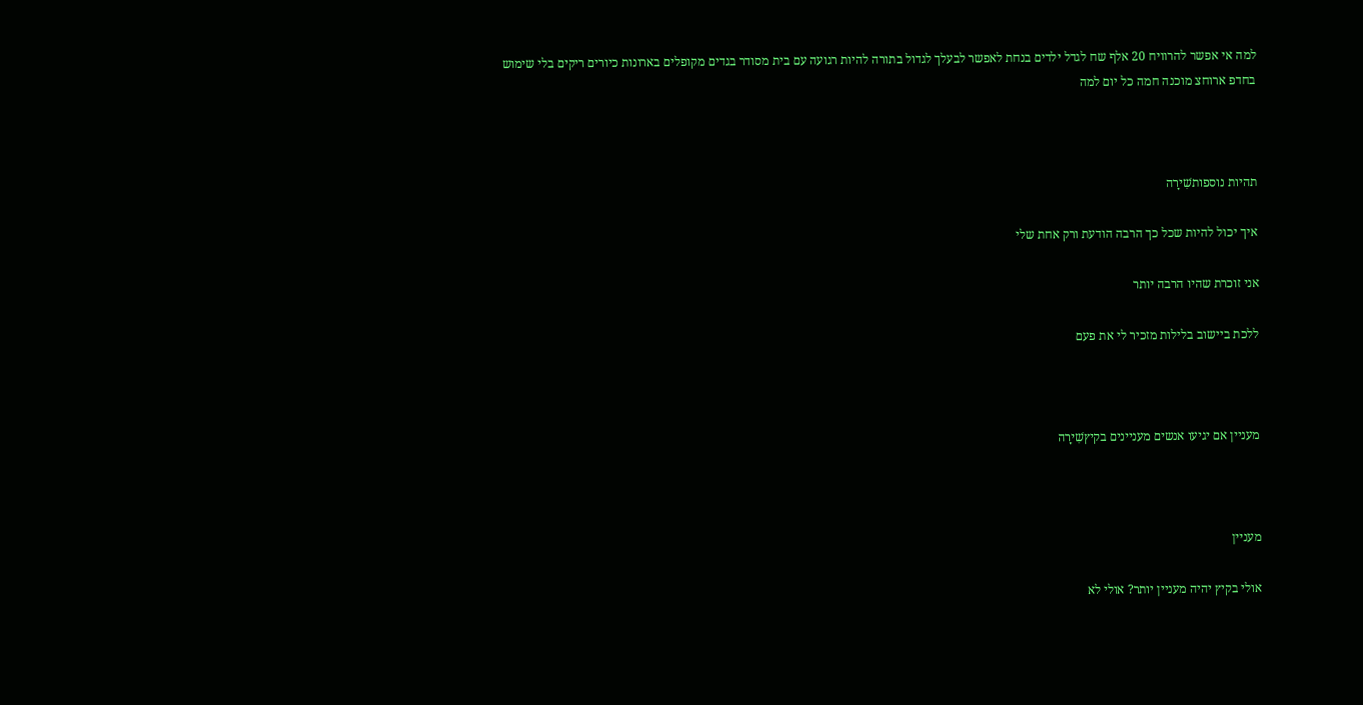למה אי אפשר להרוויח 20 אלף שח לגדל ילדים בנחת לאפשר לבעלך לגדול בתורה להיות רגועה עם בית מסודר בגדים מקופלים בארונות כיורים ריקים בלי שימוש בחדפ ארוחצ מוכנה חמה כל יום למה



תהיות נוספותשִׁירָה

איך יכול להיות שכל כך הרבה הודעת ורק אחת שלי

אני זוכרת שהיו הרבה יותר

ללכת ביישוב בלילות מזכיר לי את פעם



מעניין אם יגיעו אנשים מעניינים בקיץשִׁירָה



מעניין

אולי בקיץ יהיה מעניין יותר? אולי לא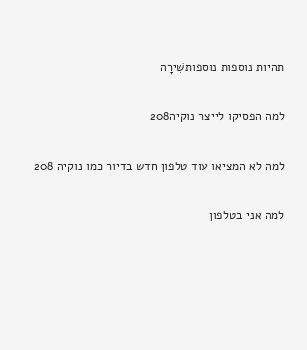תהיות נוספות נוספותשִׁירָה

למה הפסיקו לייצר נוקיה208

למה לא המציאו עוד טלפון חדש בדיור כמו נוקיה 208

למה אני בטלפון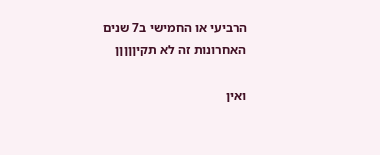הרביעי או החמישי ב7 שנים האחרונות זה לא תקיןןןןן

ואין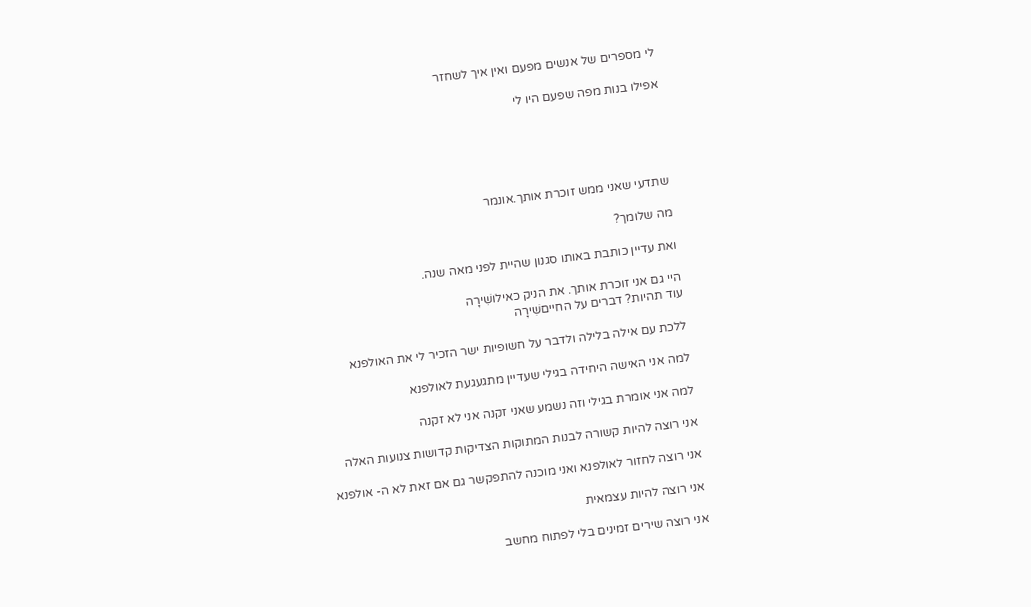לי מספרים של אנשים מפעם ואין איך לשחזר

אפילו בנות מפה שפעם היו לי





שתדעי שאני ממש זוכרת אותך.אונמר

מה שלומך?

ואת עדיין כותבת באותו סגנון שהיית לפני מאה שנה.

היי גם אני זוכרת אותך. את הניק כאילושִׁירָה
עוד תהיות? דברים על החייםשִׁירָה

ללכת עם אילה בלילה ולדבר על חשופיות ישר הזכיר לי את האולפנא

למה אני האישה היחידה בגילי שעדיין מתגעגעת לאולפנא

למה אני אומרת בגילי וזה נשמע שאני זקנה אני לא זקנה

אני רוצה להיות קשורה לבנות המתוקות הצדיקות קדושות צנועות האלה

אני רוצה לחזור לאולפנא ואני מוכנה להתפקשר גם אם זאת לא ה- אולפנא

אני רוצה להיות עצמאית

אני רוצה שירים זמינים בלי לפתוח מחשב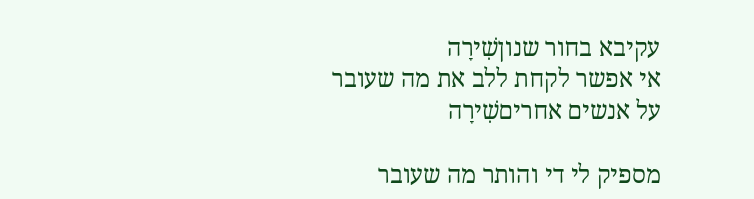עקיבא בחור שנוןשִׁירָה
אי אפשר לקחת ללב את מה שעובר על אנשים אחריםשִׁירָה

מספיק לי די והותר מה שעובר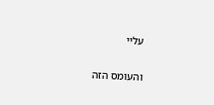עליי

והעומס הזה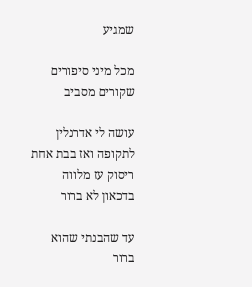שמגיע

מכל מיני סיפורים שקורים מסביב

עושה לי אדרנלין לתקופה ואז בבת אחת ריסוק עז מלווה בדכאון לא ברור

עד שהבנתי שהוא ברור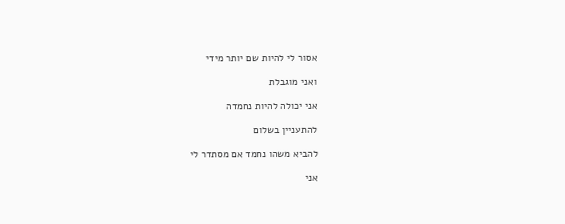אסור לי להיות שם יותר מידי

ואני מוגבלת

אני יכולה להיות נחמדה

להתעניין בשלום

להביא משהו נחמד אם מסתדר לי

אני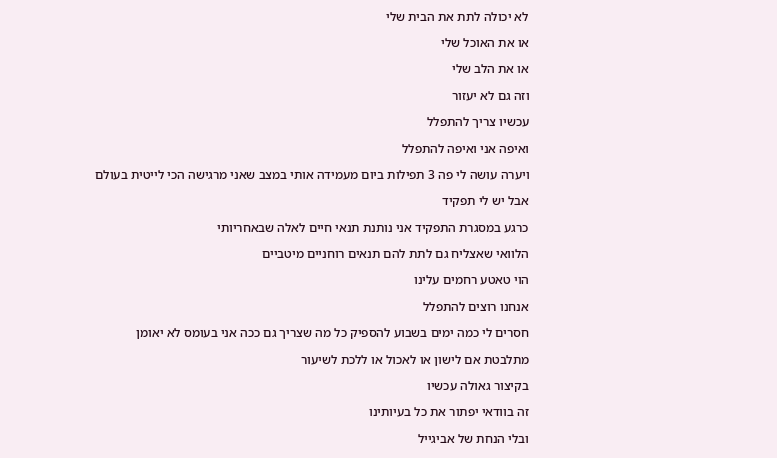לא יכולה לתת את הבית שלי

או את האוכל שלי

או את הלב שלי

וזה גם לא יעזור

עכשיו צריך להתפלל

ואיפה אני ואיפה להתפלל

ויערה עושה לי פה 3 תפילות ביום מעמידה אותי במצב שאני מרגישה הכי לייטית בעולם

אבל יש לי תפקיד

כרגע במסגרת התפקיד אני נותנת תנאי חיים לאלה שבאחריותי

הלוואי שאצליח גם לתת להם תנאים רוחניים מיטביים

הוי טאטע רחמים עלינו

אנחנו רוצים להתפלל

חסרים לי כמה ימים בשבוע להספיק כל מה שצריך גם ככה אני בעומס לא יאומן

מתלבטת אם לישון או לאכול או ללכת לשיעור

בקיצור גאולה עכשיו

זה בוודאי יפתור את כל בעיותינו

ובלי הנחת של אביגייל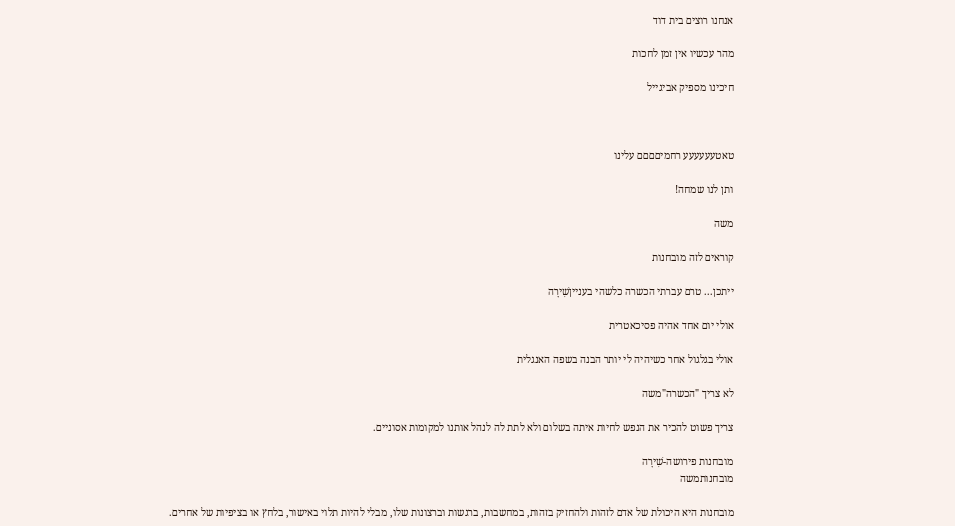אנחנו רוצים בית דוד

מהר עכשיו אין זמן לחכות

חיכינו מספיק אביגייל



טאטעעעעעע רחמיםםםם עלינו

ותן לנו שמחה!

משה

קוראים לזה מובחנות

ייתכן... טרם עברתי הכשרה כלשהי בענייןשִׁירָה

אולי יום אחד אהיה פסיכאטרית

אולי בגלגול אחר כשיהיה לי יותר הבנה בשפה האנגלית

לא צריך "הכשרה"משה

צריך פשוט להכיר את הנפש לחיות איתה בשלום ולא לתת לה לנהל אותנו למקומות אסוניים.

מובחנות פירושה-שִׁירָה
מובחנותמשה

מובחנות היא היכולת של אדם לזהות ולהחזיק בזהות, במחשבות, ברגשות וברצונות שלו, מבלי להיות תלוי באישור, בלחץ או בציפיות של אחרים.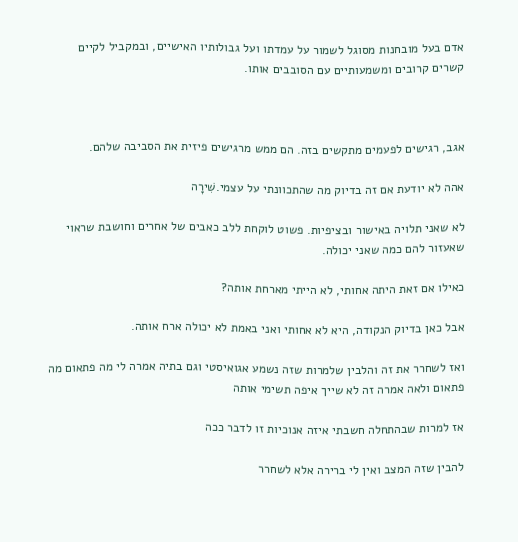אדם בעל מובחנות מסוגל לשמור על עמדתו ועל גבולותיו האישיים, ובמקביל לקיים קשרים קרובים ומשמעותיים עם הסובבים אותו.



אגב, רגישים לפעמים מתקשים בזה. הם ממש מרגישים פיזית את הסביבה שלהם.

אהה לא יודעת אם זה בדיוק מה שהתכוונתי על עצמי.שִׁירָה

לא שאני תלויה באישור ובציפיות. פשוט לוקחת ללב כאבים של אחרים וחושבת שראוי שאעזור להם כמה שאני יכולה.

כאילו אם זאת היתה אחותי, לא הייתי מארחת אותה?

אבל כאן בדיוק הנקודה, היא לא אחותי ואני באמת לא יכולה ארח אותה.

ואז לשחרר את זה והלבין שלמרות שזה נשמע אגואיסטי וגם בתיה אמרה לי מה פתאום מה פתאום ולאה אמרה זה לא שייך איפה תשימי אותה

אז למרות שבהתחלה חשבתי איזה אנוכיות זו לדבר ככה

להבין שזה המצב ואין לי ברירה אלא לשחרר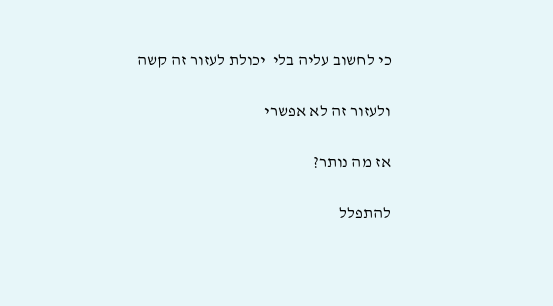כי לחשוב עליה בלי  יכולת לעזור זה קשה

ולעזור זה לא אפשרי

אז מה נותר?

להתפלל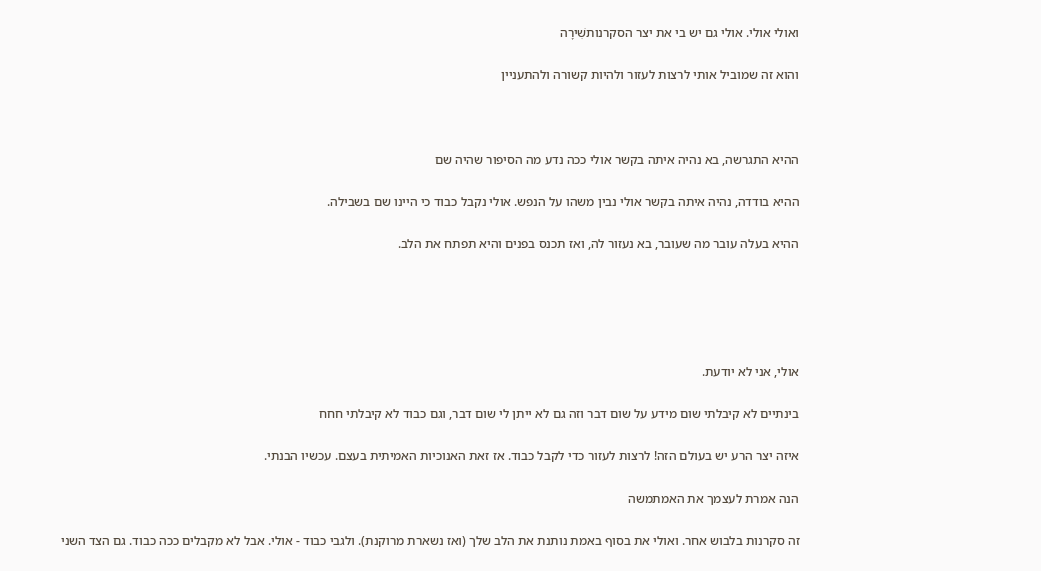ואולי אולי. אולי גם יש בי את יצר הסקרנותשִׁירָה

והוא זה שמוביל אותי לרצות לעזור ולהיות קשורה ולהתעניין



ההיא התגרשה, בא נהיה איתה בקשר אולי ככה נדע מה הסיפור שהיה שם

ההיא בודדה, נהיה איתה בקשר אולי נבין משהו על הנפש. אולי נקבל כבוד כי היינו שם בשבילה.

ההיא בעלה עובר מה שעובר, בא נעזור לה, ואז תכנס בפנים והיא תפתח את הלב.





אולי, אני לא יודעת.

בינתיים לא קיבלתי שום מידע על שום דבר וזה גם לא ייתן לי שום דבר, וגם כבוד לא קיבלתי חחח

איזה יצר הרע יש בעולם הזה! לרצות לעזור כדי לקבל כבוד. אז זאת האנוכיות האמיתית בעצם. עכשיו הבנתי.

הנה אמרת לעצמך את האמתמשה

זה סקרנות בלבוש אחר. ואולי את בסוף באמת נותנת את הלב שלך (ואז נשארת מרוקנת). ולגבי כבוד - אולי. אבל לא מקבלים ככה כבוד. גם הצד השני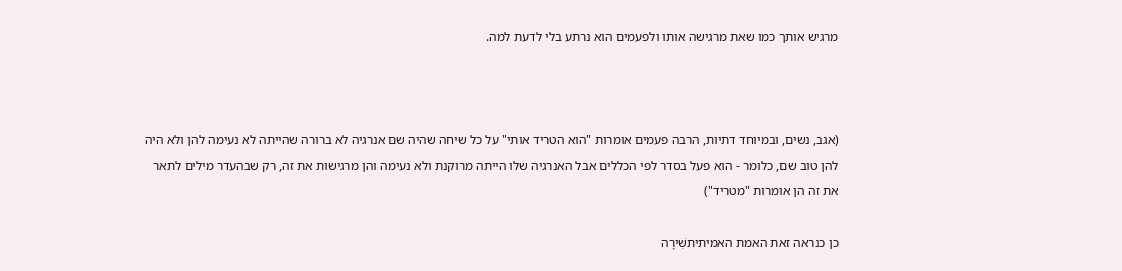מרגיש אותך כמו שאת מרגישה אותו ולפעמים הוא נרתע בלי לדעת למה.



(אגב, נשים, ובמיוחד דתיות, הרבה פעמים אומרות "הוא הטריד אותי" על כל שיחה שהיה שם אנרגיה לא ברורה שהייתה לא נעימה להן ולא היה להן טוב שם, כלומר - הוא פעל בסדר לפי הכללים אבל האנרגיה שלו הייתה מרוקנת ולא נעימה והן מרגישות את זה, רק שבהעדר מילים לתאר את זה הן אומרות "מטריד")

כן כנראה זאת האמת האמיתיתשִׁירָה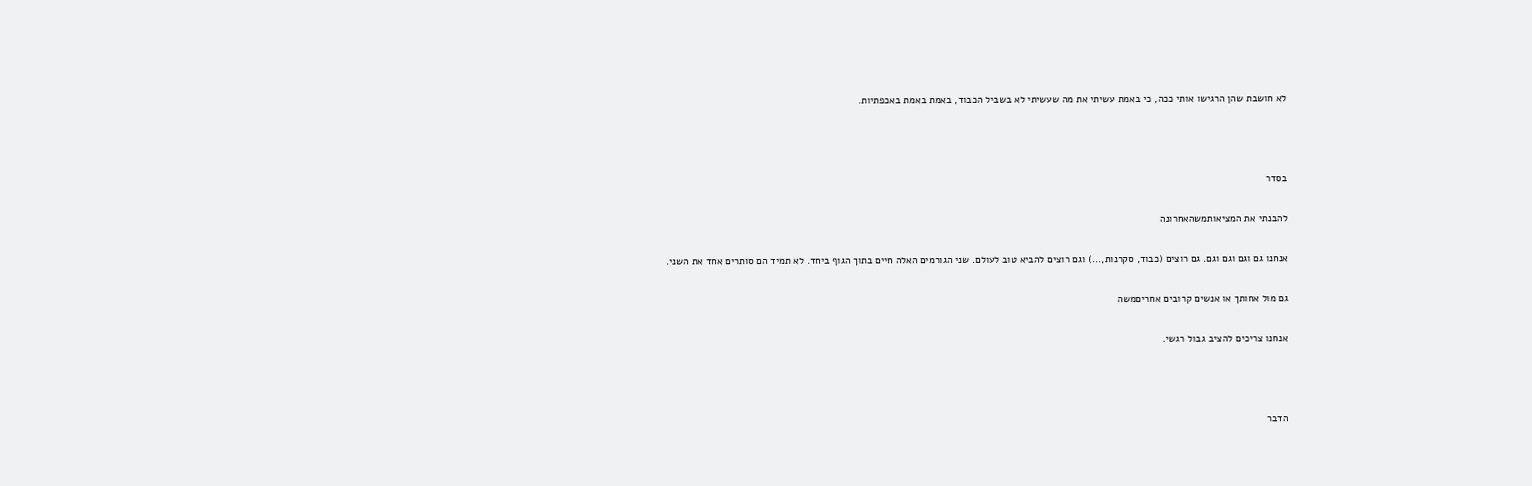לא חושבת שהן הרגישו אותי ככה, כי באמת עשיתי את מה שעשיתי לא בשביל הכבוד, באמת באמת באכפתיות.



בסדר

להבנתי את המציאותמשהאחרונה

אנחנו גם וגם וגם וגם. גם רוצים (כבוד, סקרנות,...) וגם רוצים להביא טוב לעולם. שני הגורמים האלה חיים בתוך הגוף ביחד. לא תמיד הם סותרים אחד את השני.

גם מול אחותך או אנשים קרובים אחריםמשה

אנחנו צריכים להציב גבול רגשי.



הדבר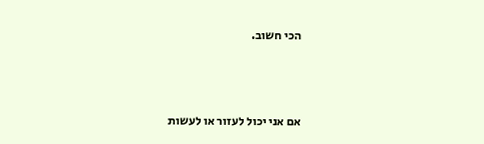הכי חשוב.



אם אני יכול לעזור או לעשות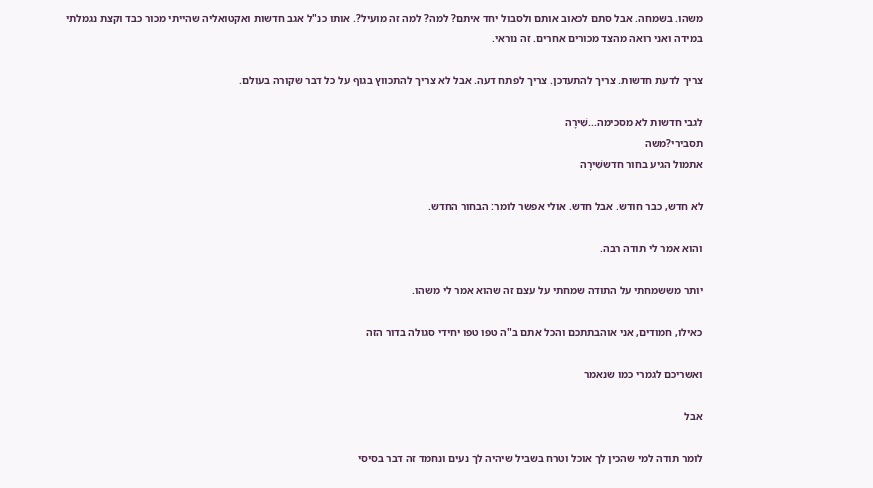משהו. בשמחה. אבל סתם לכאוב אותם ולסבול יחד איתם? למה? למה זה מועיל?. אותו כנ"ל אגב חדשות ואקטואליה שהייתי מכור כבד וקצת נגמלתי במידה ואני רואה מהצד מכורים אחרים. זה נוראי.

צריך לדעת חדשות. צריך להתעדכן. צריך לפתח דעה. אבל לא צריך להתכווץ בגוף על כל דבר שקורה בעולם.

לגבי חדשות לא מסכימה...שִׁירָה
תסבירי?משה
אתמול הגיע בחור חדששִׁירָה

לא חדש, כבר חודש. אבל חדש. אולי אפשר לומר: הבחור החדש.

והוא אמר לי תודה רבה.

יותר מששמחתי על התודה שמחתי על עצם זה שהוא אמר לי משהו.

כאילו, חמודים, אני אוהבתתכם והכל אתם ב"ה טפו טפו יחידי סגולה בדור הזה

ואשריכם לגמרי כמו שנאמר

אבל

לומר תודה למי שהכין לך אוכל וטרח בשביל שיהיה לך נעים ונחמד זה דבר בסיסי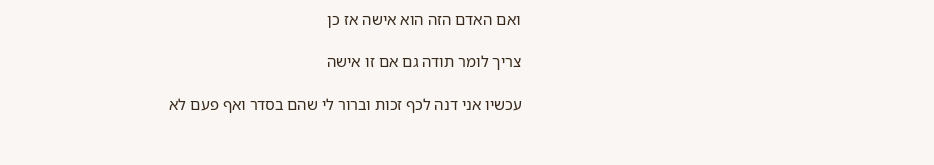ואם האדם הזה הוא אישה אז כן

צריך לומר תודה גם אם זו אישה

עכשיו אני דנה לכף זכות וברור לי שהם בסדר ואף פעם לא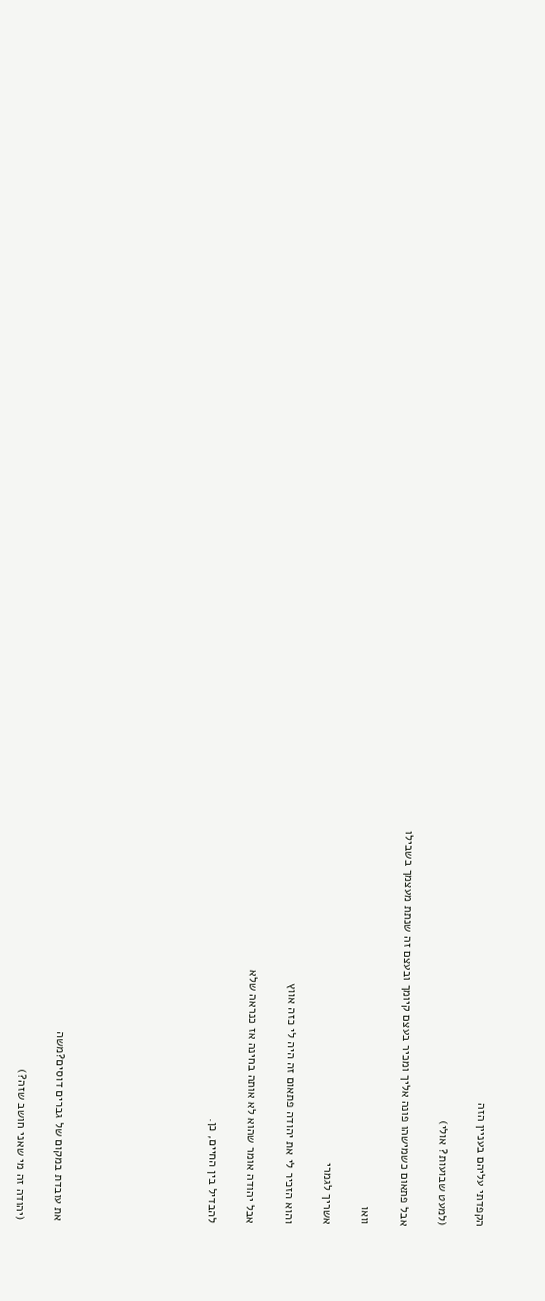הקפדתי עליהם בעניין הזה

(למעט שבועות? אולי)

אבל פתאום כשמישהו פונה אליך ומכיר בעצם קיומך ובעצם זה שנתת מעצמך בשבילו

וואו

אשריך לגמרי

והוא הזכיר לי את יהודה פתאום זה היה לי כזה אווץ

אבל יהודה אומר שהוא לא אותה בחינה אז כנראה שלא

להבדיל בין החיים, כן.







את עובדת במקום של גברים דוסים?משה

(יהודה זה מי שאני חושב שזה?)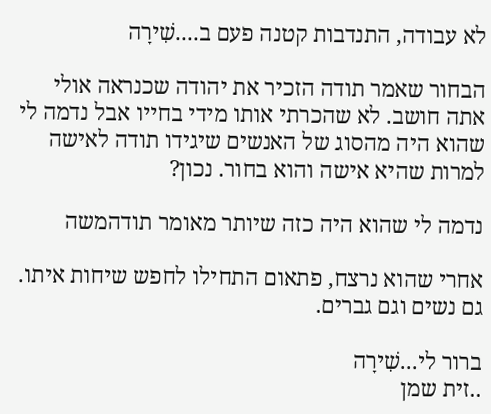לא עבודה, התנדבות קטנה פעם ב....שִׁירָה

הבחור שאמר תודה הזכיר את יהודה שכנראה אולי אתה חושב. לא שהכרתי אותו מידי בחייו אבל נדמה לי שהוא היה מהסוג של האנשים שיגידו תודה לאישה למרות שהיא אישה והוא בחור. נכון?

נדמה לי שהוא היה כזה שיותר מאומר תודהמשה

אחרי שהוא נרצח, פתאום התחילו לחפש שיחות איתו. גם נשים וגם גברים.

ברור לי...שִׁירָה
..זית שמן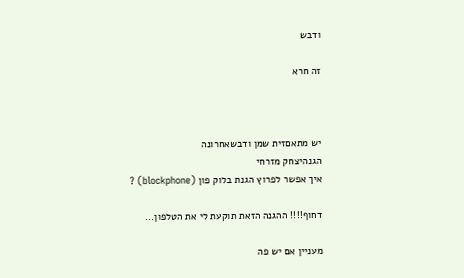ודבש

זה חרא



יש מתאםזית שמן ודבשאחרונה
הגנהיצחק מזרחי
איך אפשר לפרוץ הגנת בלוק פון (blockphone) ?

דחוף!!!! ההגנה הזאת תוקעת לי את הטלפון...

מעניין אם יש פה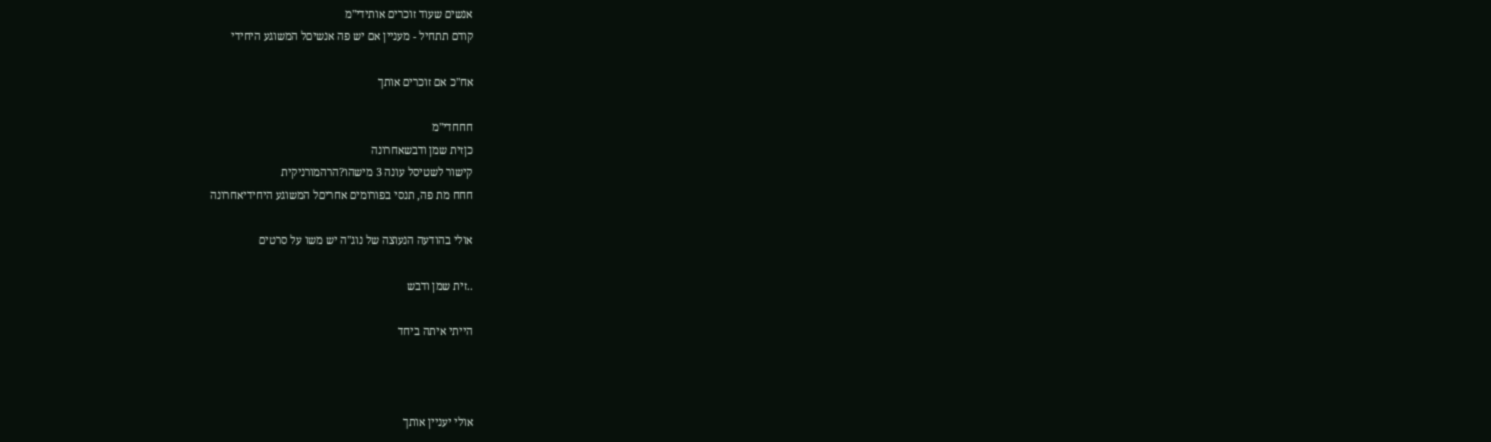אנשים שעוד זוכרים אותידי"מ
קודם תתחיל - מעניין אם יש פה אנשיםל המשוגע היחידי

אח"כ אם זוכרים אותך

חחחדי"מ
כןזית שמן ודבשאחרונה
קישור לשטיסל עונה 3 מישהו?הרהמורניקית
חחח מת פה, תנסי בפורומים אחריםל המשוגע היחידיאחרונה

אולי בהודעה הנעוצה של נוג"ה יש משו על סרטים

..זית שמן ודבש

הייתי איתה ביחד



אולי יעניין אותך